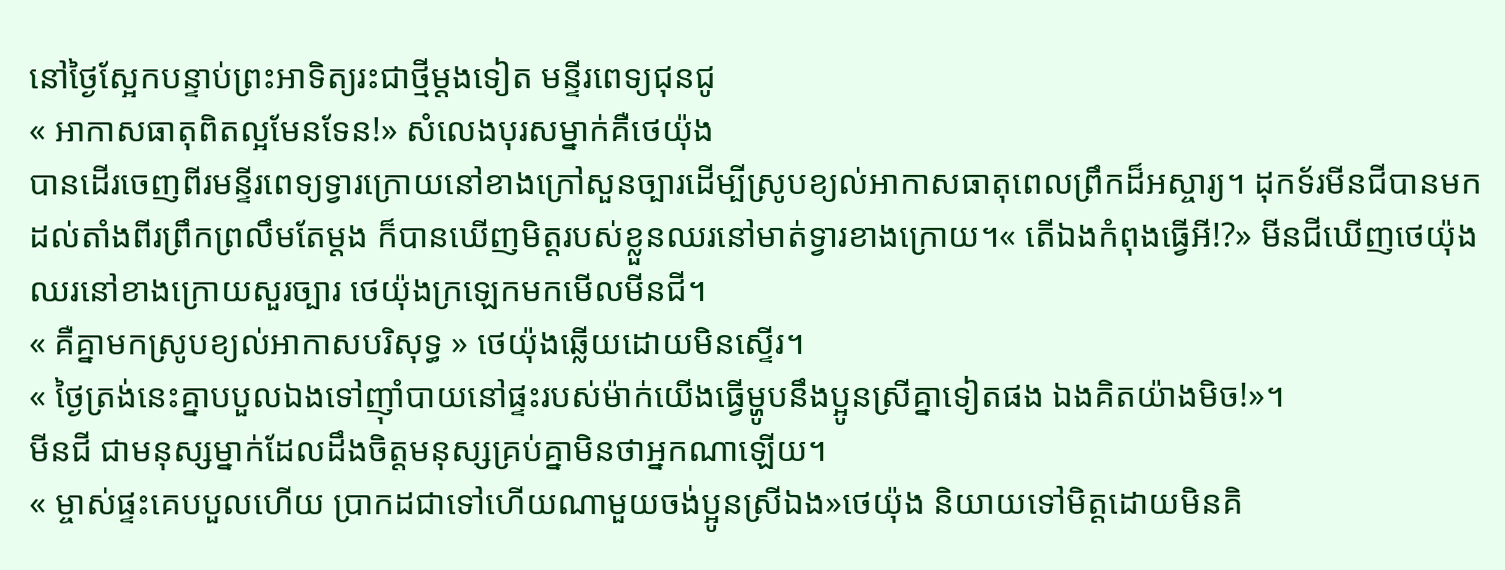នៅថ្ងៃស្អែកបន្ទាប់ព្រះអាទិត្យរះជាថ្មីម្តងទៀត មន្ទីរពេទ្យជុនជូ
« អាកាសធាតុពិតល្អមែនទែន!» សំលេងបុរសម្នាក់គឺថេយ៉ុង
បានដើរចេញពីរមន្ទីរពេទ្យទ្វារក្រោយនៅខាងក្រៅសួនច្បារដើម្បីស្រូបខ្យល់អាកាសធាតុពេលព្រឹកដ៏អស្ចារ្យ។ ដុកទ័រមីនជីបានមកដល់តាំងពីរព្រឹកព្រលឹមតែម្តង ក៏បានឃើញមិត្តរបស់ខ្លួនឈរនៅមាត់ទ្វារខាងក្រោយ។« តើឯងកំពុងធ្វើអី!?» មីនជីឃើញថេយ៉ុងឈរនៅខាងក្រោយសួរច្បារ ថេយ៉ុងក្រឡេកមកមើលមីនជី។
« គឺគ្នាមកស្រូបខ្យល់អាកាសបរិសុទ្ធ » ថេយ៉ុងឆ្លើយដោយមិនស្ទើរ។
« ថ្ងៃត្រង់នេះគ្នាបបួលឯងទៅញ៉ាំបាយនៅផ្ទះរបស់ម៉ាក់យើងធ្វើម្ហូបនឹងប្អូនស្រីគ្នាទៀតផង ឯងគិតយ៉ាងមិច!»។
មីនជី ជាមនុស្សម្នាក់ដែលដឹងចិត្តមនុស្សគ្រប់គ្នាមិនថាអ្នកណាឡើយ។
« ម្ចាស់ផ្ទះគេបបួលហើយ ប្រាកដជាទៅហើយណាមួយចង់ប្អូនស្រីឯង»ថេយ៉ុង និយាយទៅមិត្តដោយមិនគិ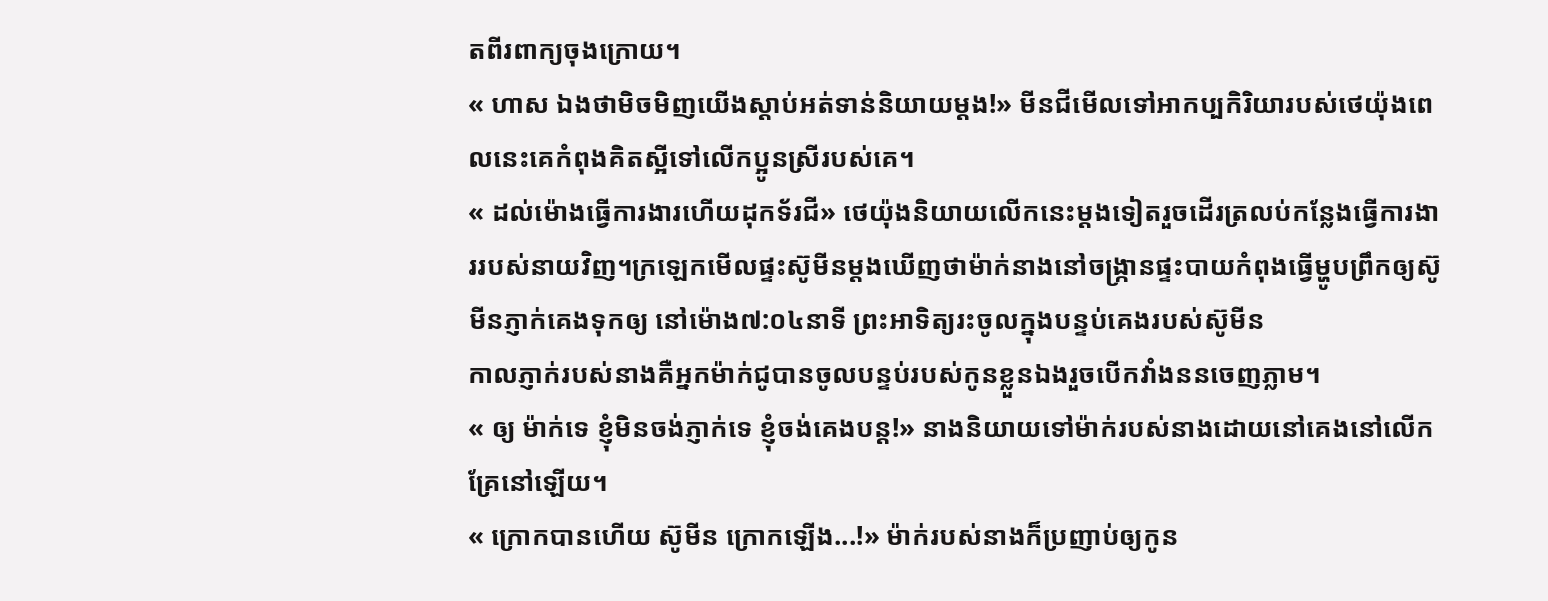តពីរពាក្យចុងក្រោយ។
« ហាស ឯងថាមិចមិញយើងស្តាប់អត់ទាន់និយាយម្តង!» មីនជីមើលទៅអាកប្បកិរិយារបស់ថេយ៉ុងពេលនេះគេកំពុងគិតស្អីទៅលើកប្អូនស្រីរបស់គេ។
« ដល់ម៉ោងធ្វើការងារហើយដុកទ័រជី» ថេយ៉ុងនិយាយលើកនេះម្តងទៀតរួចដើរត្រលប់កន្លែងធ្វើការងាររបស់នាយវិញ។ក្រឡេកមើលផ្ទះស៊ូមីនម្តងឃើញថាម៉ាក់នាងនៅចង្រ្កានផ្ទះបាយកំពុងធ្វើម្ហូបព្រឹកឲ្យស៊ូមីនភ្ញាក់គេងទុកឲ្យ នៅម៉ោង៧:០៤នាទី ព្រះអាទិត្យរះចូលក្នុងបន្ទប់គេងរបស់ស៊ូមីន
កាលភ្ញាក់របស់នាងគឺអ្នកម៉ាក់ជូបានចូលបន្ទប់របស់កូនខ្លួនឯងរួចបើកវាំងននចេញភ្លាម។
« ឲ្យ ម៉ាក់ទេ ខ្ញុំមិនចង់ភ្ញាក់ទេ ខ្ញុំចង់គេងបន្ត!» នាងនិយាយទៅម៉ាក់របស់នាងដោយនៅគេងនៅលើកគ្រែនៅឡើយ។
« ក្រោកបានហើយ ស៊ូមីន ក្រោកឡើង...!» ម៉ាក់របស់នាងក៏ប្រញាប់ឲ្យកូន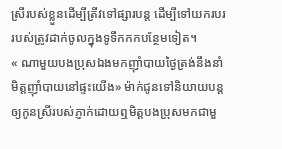ស្រីរបស់ខ្លួនដើម្បីត្រីវទៅផ្សារបន្ត ដើម្បីទៅយករបររបស់ត្រូវដាក់ចូលក្នុងទូទឹកកកបន្ថែមទៀត។
« ណាមួយបងប្រុសឯងមកញ៉ាំបាយថ្ងៃត្រង់នឹងនាំមិត្តញ៉ាំបាយនៅផ្ទះយើង» ម៉ាក់ជូនទៅនិយាយបន្តឲ្យកូនស្រីរបស់ភ្ញាក់ដោយឮមិត្តបងប្រុសមកជាមួ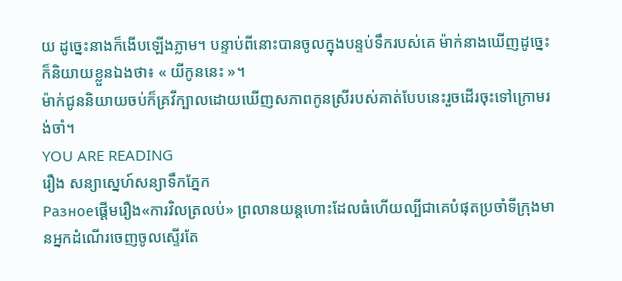យ ដូច្នេះនាងក៏ងើបឡើងភ្លាម។ បន្ទាប់ពីនោះបានចូលក្នុងបន្ទប់ទឹករបស់គេ ម៉ាក់នាងឃើញដូច្នេះក៏និយាយខ្លួនឯងថា៖ « យីកូននេះ »។
ម៉ាក់ជូននិយាយចប់ក៏គ្រវីក្បាលដោយឃើញសភាពកូនស្រីរបស់គាត់បែបនេះរួចដើរចុះទៅក្រោមរង់ចាំ។
YOU ARE READING
រឿង សន្យាស្នេហ៍សន្យាទឹកភ្នែក
Разноеផ្តើមរឿង«ការវិលត្រលប់» ព្រលានយន្តហោះដែលធំហើយល្បីជាគេបំផុតប្រចាំទីក្រុងមានអ្នកដំណើរចេញចូលស្ទើរតែ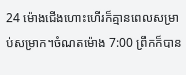24 ម៉ោងជើងហោះហើរក៏គ្មានពេលសម្រាប់សម្រាក។ចំណតម៉ោង 7:00 ព្រឹកក៏បាន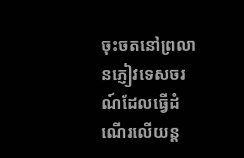ចុះចតនៅព្រលានភ្ញៀវទេសចរណ៍ដែលធ្វើដំណើរលើយន្ត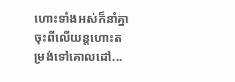ហោះទាំងអស់ក៏នាំគ្នាចុះពីលើយន្តហោះតម្រង់ទៅគោលដៅ...